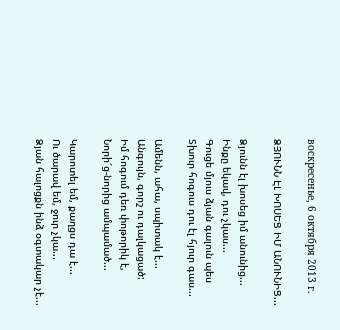воскресенье, 6 октября 2013 г.

ՁՅՈՒՆՆ ԷԼ ԽՈՍԵՑ ԻՄ ԱՆՈՒՆԻՑ...

Ձյունն էլ խոսեց իմ անունից...
Ինքը եկավ, դու չկաս...
Գուցե մյուս ձյան գալուն պես
Տխուր հոգուս դու էլ հյուր գաս...

Ամենն, ահա, սպիտակ է...
Անգույն, գորշ ու դալկացած:
Իմ հոգում դեռ փոթորիկ է,
Նորի՜ց-նորից ամպամած...

Կարոտել եմ, քաղցս դա է...
Ու ծարավ եմ, ջուր չկա...
Ձյան հալոցքն ինձ օգտակար չէ...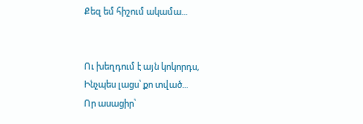Քեզ եմ հիշում ակամա...


Ու խեղդում է այն կոկորդս,
Ինչպես լացս՝ քո տված...
Որ ասացիր՝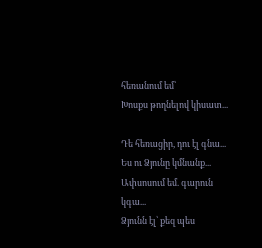հեռանում եմ՝
Խոսքս թողնելով կիսատ...

Դե հեռացիր, դու էլ գնա...
Ես ու Ձյունը կմնանք...
Ափսոսում եմ. գարուն կգա...
Ձյունն էլ՝ քեզ պես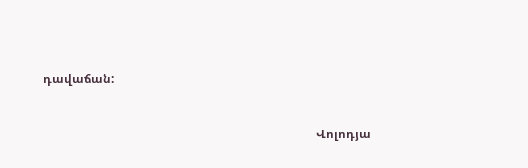դավաճան:


                                                                                           Վոլոդյա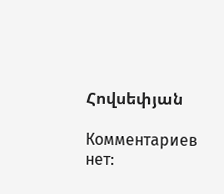Հովսեփյան

Комментариев нет: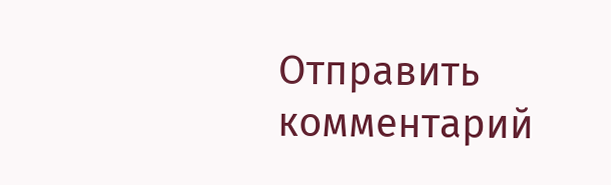Отправить комментарий